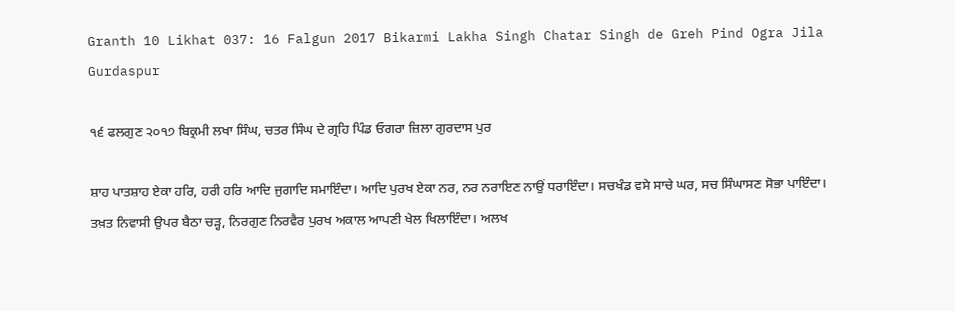Granth 10 Likhat 037: 16 Falgun 2017 Bikarmi Lakha Singh Chatar Singh de Greh Pind Ogra Jila Gurdaspur

੧੬ ਫਲਗੁਣ ੨੦੧੭ ਬਿਕ੍ਰਮੀ ਲਖਾ ਸਿੰਘ, ਚਤਰ ਸਿੰਘ ਦੇ ਗ੍ਰਹਿ ਪਿੰਡ ਓਗਰਾ ਜ਼ਿਲਾ ਗੁਰਦਾਸ ਪੁਰ

ਸ਼ਾਹ ਪਾਤਸ਼ਾਹ ਏਕਾ ਹਰਿ, ਹਰੀ ਹਰਿ ਆਦਿ ਜੁਗਾਦਿ ਸਮਾਇੰਦਾ। ਆਦਿ ਪੁਰਖ ਏਕਾ ਨਰ, ਨਰ ਨਰਾਇਣ ਨਾਉਂ ਧਰਾਇੰਦਾ। ਸਚਖੰਡ ਵਸੇ ਸਾਚੇ ਘਰ, ਸਚ ਸਿੰਘਾਸਣ ਸੋਭਾ ਪਾਇੰਦਾ। ਤਖ਼ਤ ਨਿਵਾਸੀ ਉਪਰ ਬੈਠਾ ਚੜ੍ਹ, ਨਿਰਗੁਣ ਨਿਰਵੈਰ ਪੁਰਖ ਅਕਾਲ ਆਪਣੀ ਖੇਲ ਖਿਲਾਇੰਦਾ। ਅਲਖ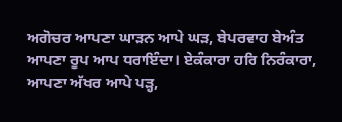ਅਗੋਚਰ ਆਪਣਾ ਘਾੜਨ ਆਪੇ ਘੜ, ਬੇਪਰਵਾਹ ਬੇਅੰਤ ਆਪਣਾ ਰੂਪ ਆਪ ਧਰਾਇੰਦਾ। ਏਕੰਕਾਰਾ ਹਰਿ ਨਿਰੰਕਾਰਾ, ਆਪਣਾ ਅੱਖਰ ਆਪੇ ਪੜ੍ਹ,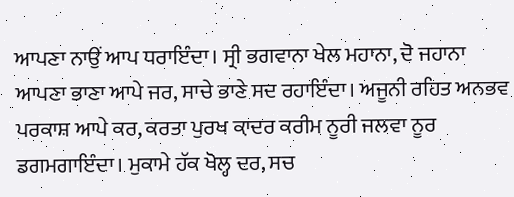ਆਪਣਾ ਨਾਉਂ ਆਪ ਧਰਾਇੰਦਾ। ਸ੍ਰੀ ਭਗਵਾਨਾ ਖੇਲ ਮਹਾਨਾ, ਦੋ ਜਹਾਨਾ ਆਪਣਾ ਭਾਣਾ ਆਪੇ ਜਰ, ਸਾਚੇ ਭਾਣੇ ਸਦ ਰਹਾਇੰਦਾ। ਅਜੂਨੀ ਰਹਿਤ ਅਨਭਵ ਪਰਕਾਸ਼ ਆਪੇ ਕਰ, ਕਰਤਾ ਪੁਰਖ ਕ਼ਾਦਰ ਕਰੀਮ ਨੂਰੀ ਜਲਵਾ ਨੂਰ ਡਗਮਗਾਇੰਦਾ। ਮੁਕਾਮੇ ਹੱਕ ਖੋਲ੍ਹ ਦਰ, ਸਚ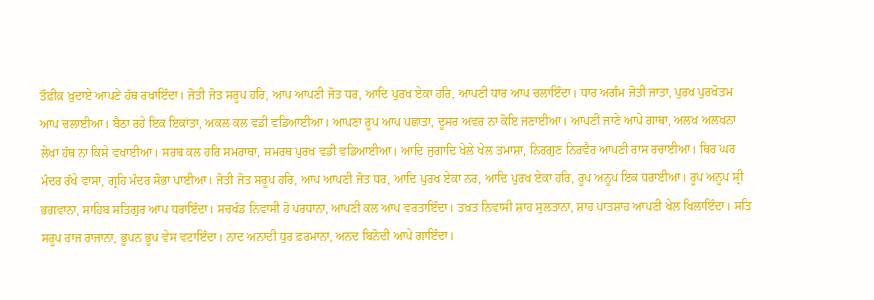ਤੌਫ਼ੀਕ਼ ਖ਼ੁਦਾਏ ਆਪਣੇ ਹੱਥ ਰਖਾਇੰਦਾ। ਜੋਤੀ ਜੋਤ ਸਰੂਪ ਹਰਿ, ਆਪ ਆਪਣੀ ਜੋਤ ਧਰ, ਆਦਿ ਪੁਰਖ ਏਕਾ ਹਰਿ, ਆਪਣੀ ਧਾਰ ਆਪ ਚਲਾਇੰਦਾ। ਧਾਰ ਅਗੰਮ ਜੋਤੀ ਜਾਤਾ, ਪੁਰਖ ਪੁਰਖੋਤਮ ਆਪ ਚਲਾਈਆ। ਬੈਠਾ ਰਹੇ ਇਕ ਇਕਾਂਤਾ, ਅਕਲ ਕਲ ਵਡੀ ਵਡਿਆਈਆ। ਆਪਣਾ ਰੂਪ ਆਪ ਪਛਾਤਾ, ਦੂਸਰ ਅਵਰ ਨਾ ਕੋਇ ਜਣਾਈਆ। ਆਪਣੀ ਜਾਣੇ ਆਪੇ ਗਾਥਾ, ਅਲਖ ਅਲਖਨਾ ਲੇਖਾ ਹੱਥ ਨਾ ਕਿਸੇ ਵਖਾਈਆ। ਸਰਬ ਕਲ ਹਰਿ ਸਮਰਾਥਾ, ਸਮਰਥ ਪੁਰਖ ਵਡੀ ਵਡਿਆਈਆ। ਆਦਿ ਜੁਗਾਦਿ ਖੇਲੇ ਖੇਲ ਤਮਾਸ਼ਾ, ਨਿਰਗੁਣ ਨਿਰਵੈਰ ਆਪਣੀ ਰਾਸ ਰਚਾਈਆ। ਥਿਰ ਘਰ ਮੰਦਰ ਰੱਖੇ ਵਾਸਾ, ਗ੍ਰਹਿ ਮੰਦਰ ਸੋਭਾ ਪਾਈਆ। ਜੋਤੀ ਜੋਤ ਸਰੂਪ ਹਰਿ, ਆਪ ਆਪਣੀ ਜੋਤ ਧਰ, ਆਦਿ ਪੁਰਖ ਏਕਾ ਨਰ, ਆਦਿ ਪੁਰਖ ਏਕਾ ਹਰਿ, ਰੂਪ ਅਨੂਪ ਇਕ ਧਰਾਈਆ। ਰੂਪ ਅਨੂਪ ਸ੍ਰੀ ਭਗਵਾਨਾ, ਸਾਹਿਬ ਸਤਿਗੁਰ ਆਪ ਧਰਾਇੰਦਾ। ਸਚਖੰਡ ਨਿਵਾਸੀ ਹੋ ਪਰਧਾਨਾ, ਆਪਣੀ ਕਲ ਆਪ ਵਰਤਾਇੰਦਾ। ਤਖ਼ਤ ਨਿਵਾਸੀ ਸ਼ਾਹ ਸੁਲਤਾਨਾ, ਸ਼ਾਹ ਪਾਤਸ਼ਾਹ ਆਪਣੀ ਖੇਲ ਖਿਲਾਇੰਦਾ। ਸਤਿ ਸਰੂਪ ਰਾਜ ਰਾਜਾਨਾ, ਭੂਪਨ ਭੂਪ ਵੇਸ ਵਟਾਇੰਦਾ। ਨਾਦ ਅਨਾਦੀ ਧੁਰ ਫ਼ਰਮਾਨਾ, ਅਨਦ ਬਿਨੋਦੀ ਆਪੇ ਗਾਇੰਦਾ।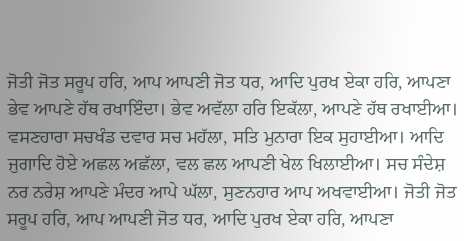ਜੋਤੀ ਜੋਤ ਸਰੂਪ ਹਰਿ, ਆਪ ਆਪਣੀ ਜੋਤ ਧਰ, ਆਦਿ ਪੁਰਖ ਏਕਾ ਹਰਿ, ਆਪਣਾ ਭੇਵ ਆਪਣੇ ਹੱਥ ਰਖਾਇੰਦਾ। ਭੇਵ ਅਵੱਲਾ ਹਰਿ ਇਕੱਲਾ, ਆਪਣੇ ਹੱਥ ਰਖਾਈਆ। ਵਸਣਹਾਰਾ ਸਚਖੰਡ ਦਵਾਰ ਸਚ ਮਹੱਲਾ, ਸਤਿ ਮੁਨਾਰਾ ਇਕ ਸੁਹਾਈਆ। ਆਦਿ ਜੁਗਾਦਿ ਹੋਏ ਅਛਲ ਅਛੱਲਾ, ਵਲ ਛਲ ਆਪਣੀ ਖੇਲ ਖਿਲਾਈਆ। ਸਚ ਸੰਦੇਸ਼ ਨਰ ਨਰੇਸ਼ ਆਪਣੇ ਮੰਦਰ ਆਪੇ ਘੱਲਾ, ਸੁਣਨਹਾਰ ਆਪ ਅਖਵਾਈਆ। ਜੋਤੀ ਜੋਤ ਸਰੂਪ ਹਰਿ, ਆਪ ਆਪਣੀ ਜੋਤ ਧਰ, ਆਦਿ ਪੁਰਖ ਏਕਾ ਹਰਿ, ਆਪਣਾ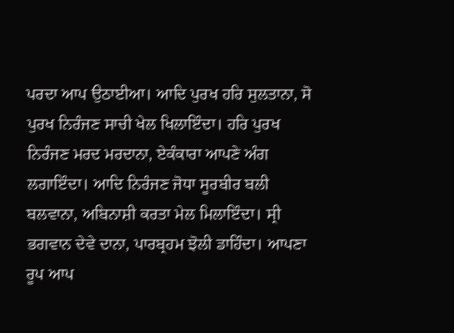ਪਰਦਾ ਆਪ ਉਠਾਈਆ। ਆਦਿ ਪੁਰਖ ਹਰਿ ਸੁਲਤਾਨਾ, ਸੋ ਪੁਰਖ ਨਿਰੰਜਣ ਸਾਚੀ ਖੇਲ ਖਿਲਾਇੰਦਾ। ਹਰਿ ਪੁਰਖ ਨਿਰੰਜਣ ਮਰਦ ਮਰਦਾਨਾ, ਏਕੰਕਾਰਾ ਆਪਣੇ ਅੰਗ ਲਗਾਇੰਦਾ। ਆਦਿ ਨਿਰੰਜਣ ਜੋਧਾ ਸੂਰਬੀਰ ਬਲੀ ਬਲਵਾਨਾ, ਅਬਿਨਾਸ਼ੀ ਕਰਤਾ ਮੇਲ ਮਿਲਾਇੰਦਾ। ਸ੍ਰੀ ਭਗਵਾਨ ਦੇਵੇ ਦਾਨਾ, ਪਾਰਬ੍ਰਹਮ ਝੋਲੀ ਡਾਹਿੰਦਾ। ਆਪਣਾ ਰੂਪ ਆਪ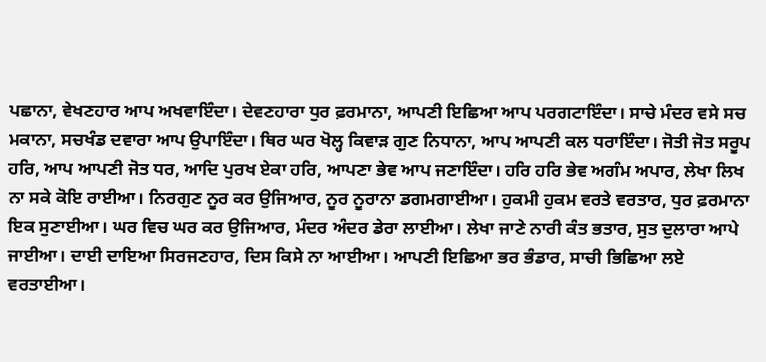ਪਛਾਨਾ, ਵੇਖਣਹਾਰ ਆਪ ਅਖਵਾਇੰਦਾ। ਦੇਵਣਹਾਰਾ ਧੁਰ ਫ਼ਰਮਾਨਾ, ਆਪਣੀ ਇਛਿਆ ਆਪ ਪਰਗਟਾਇੰਦਾ। ਸਾਚੇ ਮੰਦਰ ਵਸੇ ਸਚ ਮਕਾਨਾ, ਸਚਖੰਡ ਦਵਾਰਾ ਆਪ ਉਪਾਇੰਦਾ। ਥਿਰ ਘਰ ਖੋਲ੍ਹ ਕਿਵਾੜ ਗੁਣ ਨਿਧਾਨਾ, ਆਪ ਆਪਣੀ ਕਲ ਧਰਾਇੰਦਾ। ਜੋਤੀ ਜੋਤ ਸਰੂਪ ਹਰਿ, ਆਪ ਆਪਣੀ ਜੋਤ ਧਰ, ਆਦਿ ਪੁਰਖ ਏਕਾ ਹਰਿ, ਆਪਣਾ ਭੇਵ ਆਪ ਜਣਾਇੰਦਾ। ਹਰਿ ਹਰਿ ਭੇਵ ਅਗੰਮ ਅਪਾਰ, ਲੇਖਾ ਲਿਖ ਨਾ ਸਕੇ ਕੋਇ ਰਾਈਆ। ਨਿਰਗੁਣ ਨੂਰ ਕਰ ਉਜਿਆਰ, ਨੂਰ ਨੂਰਾਨਾ ਡਗਮਗਾਈਆ। ਹੁਕਮੀ ਹੁਕਮ ਵਰਤੇ ਵਰਤਾਰ, ਧੁਰ ਫ਼ਰਮਾਨਾ ਇਕ ਸੁਣਾਈਆ। ਘਰ ਵਿਚ ਘਰ ਕਰ ਉਜਿਆਰ, ਮੰਦਰ ਅੰਦਰ ਡੇਰਾ ਲਾਈਆ। ਲੇਖਾ ਜਾਣੇ ਨਾਰੀ ਕੰਤ ਭਤਾਰ, ਸੁਤ ਦੁਲਾਰਾ ਆਪੇ ਜਾਈਆ। ਦਾਈ ਦਾਇਆ ਸਿਰਜਣਹਾਰ, ਦਿਸ ਕਿਸੇ ਨਾ ਆਈਆ। ਆਪਣੀ ਇਛਿਆ ਭਰ ਭੰਡਾਰ, ਸਾਚੀ ਭਿਛਿਆ ਲਏ ਵਰਤਾਈਆ।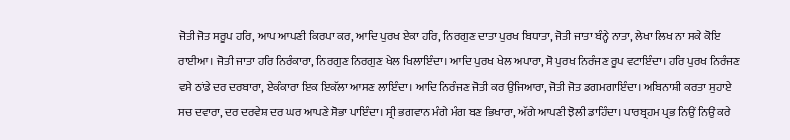ਜੋਤੀ ਜੋਤ ਸਰੂਪ ਹਰਿ, ਆਪ ਆਪਣੀ ਕਿਰਪਾ ਕਰ, ਆਦਿ ਪੁਰਖ ਏਕਾ ਹਰਿ, ਨਿਰਗੁਣ ਦਾਤਾ ਪੁਰਖ ਬਿਧਾਤਾ, ਜੋਤੀ ਜਾਤਾ ਬੰਨ੍ਹੇ ਨਾਤਾ, ਲੇਖਾ ਲਿਖ ਨਾ ਸਕੇ ਕੋਇ ਰਾਈਆ। ਜੋਤੀ ਜਾਤਾ ਹਰਿ ਨਿਰੰਕਾਰਾ, ਨਿਰਗੁਣ ਨਿਰਗੁਣ ਖੇਲ ਖਿਲਾਇੰਦਾ। ਆਦਿ ਪੁਰਖ ਖੇਲ ਅਪਾਰਾ, ਸੋ ਪੁਰਖ ਨਿਰੰਜਣ ਰੂਪ ਵਟਾਇੰਦਾ। ਹਰਿ ਪੁਰਖ ਨਿਰੰਜਣ ਵਸੇ ਠਾਂਡੇ ਦਰ ਦਰਬਾਰਾ, ਏਕੰਕਾਰਾ ਇਕ ਇਕੱਲਾ ਆਸਣ ਲਾਇੰਦਾ। ਆਦਿ ਨਿਰੰਜਣ ਜੋਤੀ ਕਰ ਉਜਿਆਰਾ, ਜੋਤੀ ਜੋਤ ਡਗਮਗਾਇੰਦਾ। ਅਬਿਨਾਸ਼ੀ ਕਰਤਾ ਸੁਹਾਏ ਸਚ ਦਵਾਰਾ, ਦਰ ਦਰਵੇਸ਼ ਦਰ ਘਰ ਆਪਣੇ ਸੋਭਾ ਪਾਇੰਦਾ। ਸ੍ਰੀ ਭਗਵਾਨ ਮੰਗੇ ਮੰਗ ਬਣ ਭਿਖਾਰਾ, ਅੱਗੇ ਆਪਣੀ ਝੋਲੀ ਡਾਹਿੰਦਾ। ਪਾਰਬ੍ਰਹਮ ਪ੍ਰਭ ਨਿਉਂ ਨਿਉਂ ਕਰੇ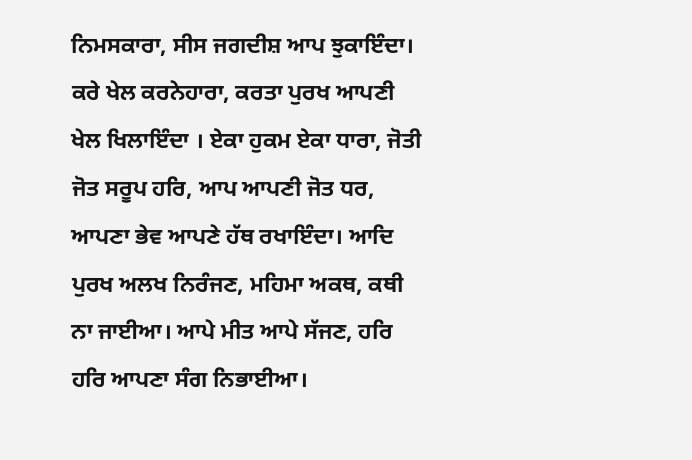ਨਿਮਸਕਾਰਾ, ਸੀਸ ਜਗਦੀਸ਼ ਆਪ ਝੁਕਾਇੰਦਾ। ਕਰੇ ਖੇਲ ਕਰਨੇਹਾਰਾ, ਕਰਤਾ ਪੁਰਖ ਆਪਣੀ ਖੇਲ ਖਿਲਾਇੰਦਾ । ਏਕਾ ਹੁਕਮ ਏਕਾ ਧਾਰਾ, ਜੋਤੀ ਜੋਤ ਸਰੂਪ ਹਰਿ, ਆਪ ਆਪਣੀ ਜੋਤ ਧਰ, ਆਪਣਾ ਭੇਵ ਆਪਣੇ ਹੱਥ ਰਖਾਇੰਦਾ। ਆਦਿ ਪੁਰਖ ਅਲਖ ਨਿਰੰਜਣ, ਮਹਿਮਾ ਅਕਥ, ਕਥੀ ਨਾ ਜਾਈਆ। ਆਪੇ ਮੀਤ ਆਪੇ ਸੱਜਣ, ਹਰਿ ਹਰਿ ਆਪਣਾ ਸੰਗ ਨਿਭਾਈਆ।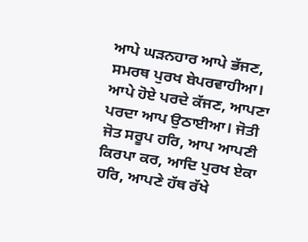ਆਪੇ ਘੜਨਹਾਰ ਆਪੇ ਭੱਜਣ, ਸਮਰਥ ਪੁਰਖ ਬੇਪਰਵਾਹੀਆ। ਆਪੇ ਹੋਏ ਪਰਦੇ ਕੱਜਣ, ਆਪਣਾ ਪਰਦਾ ਆਪ ਉਠਾਈਆ। ਜੋਤੀ ਜੋਤ ਸਰੂਪ ਹਰਿ, ਆਪ ਆਪਣੀ ਕਿਰਪਾ ਕਰ, ਆਦਿ ਪੁਰਖ ਏਕਾ ਹਰਿ, ਆਪਣੇ ਹੱਥ ਰੱਖੇ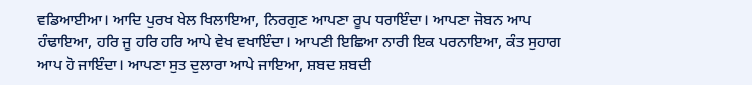ਵਡਿਆਈਆ। ਆਦਿ ਪੁਰਖ ਖੇਲ ਖਿਲਾਇਆ, ਨਿਰਗੁਣ ਆਪਣਾ ਰੂਪ ਧਰਾਇੰਦਾ। ਆਪਣਾ ਜੋਬਨ ਆਪ ਹੰਢਾਇਆ, ਹਰਿ ਜੂ ਹਰਿ ਹਰਿ ਆਪੇ ਵੇਖ ਵਖਾਇੰਦਾ। ਆਪਣੀ ਇਛਿਆ ਨਾਰੀ ਇਕ ਪਰਨਾਇਆ, ਕੰਤ ਸੁਹਾਗ ਆਪ ਹੋ ਜਾਇੰਦਾ। ਆਪਣਾ ਸੁਤ ਦੁਲਾਰਾ ਆਪੇ ਜਾਇਆ, ਸ਼ਬਦ ਸ਼ਬਦੀ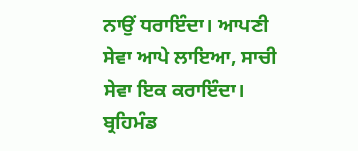ਨਾਉਂ ਧਰਾਇੰਦਾ। ਆਪਣੀ ਸੇਵਾ ਆਪੇ ਲਾਇਆ, ਸਾਚੀ ਸੇਵਾ ਇਕ ਕਰਾਇੰਦਾ। ਬ੍ਰਹਿਮੰਡ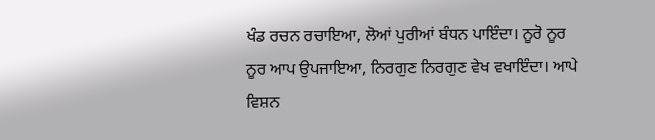ਖੰਡ ਰਚਨ ਰਚਾਇਆ, ਲੋਆਂ ਪੁਰੀਆਂ ਬੰਧਨ ਪਾਇੰਦਾ। ਨੂਰੋ ਨੂਰ ਨੂਰ ਆਪ ਉਪਜਾਇਆ, ਨਿਰਗੁਣ ਨਿਰਗੁਣ ਵੇਖ ਵਖਾਇੰਦਾ। ਆਪੇ ਵਿਸ਼ਨ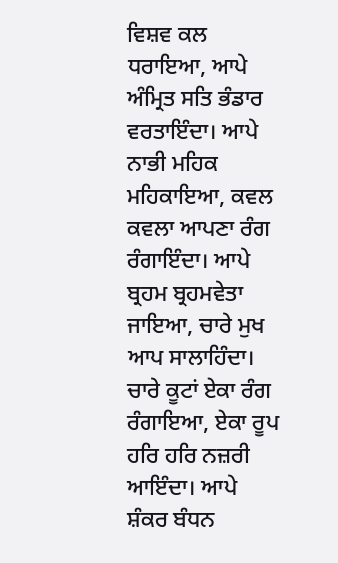ਵਿਸ਼ਵ ਕਲ ਧਰਾਇਆ, ਆਪੇ ਅੰਮ੍ਰਿਤ ਸਤਿ ਭੰਡਾਰ ਵਰਤਾਇੰਦਾ। ਆਪੇ ਨਾਭੀ ਮਹਿਕ ਮਹਿਕਾਇਆ, ਕਵਲ ਕਵਲਾ ਆਪਣਾ ਰੰਗ ਰੰਗਾਇੰਦਾ। ਆਪੇ ਬ੍ਰਹਮ ਬ੍ਰਹਮਵੇਤਾ ਜਾਇਆ, ਚਾਰੇ ਮੁਖ ਆਪ ਸਾਲਾਹਿੰਦਾ। ਚਾਰੇ ਕੂਟਾਂ ਏਕਾ ਰੰਗ ਰੰਗਾਇਆ, ਏਕਾ ਰੂਪ ਹਰਿ ਹਰਿ ਨਜ਼ਰੀ ਆਇੰਦਾ। ਆਪੇ ਸ਼ੰਕਰ ਬੰਧਨ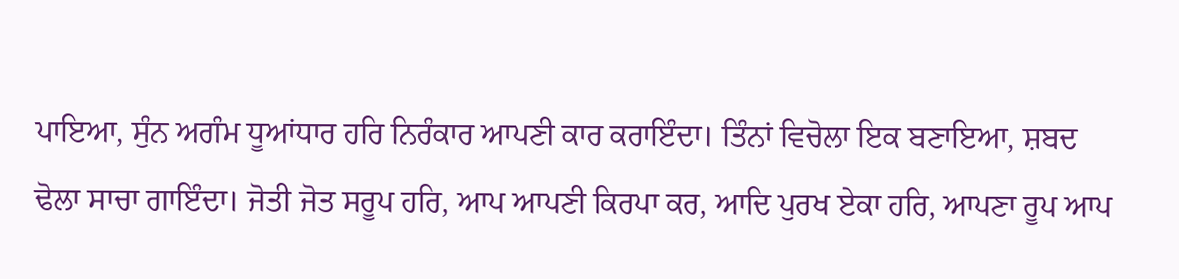ਪਾਇਆ, ਸੁੰਨ ਅਗੰਮ ਧੂਆਂਧਾਰ ਹਰਿ ਨਿਰੰਕਾਰ ਆਪਣੀ ਕਾਰ ਕਰਾਇੰਦਾ। ਤਿੰਨਾਂ ਵਿਚੋਲਾ ਇਕ ਬਣਾਇਆ, ਸ਼ਬਦ ਢੋਲਾ ਸਾਚਾ ਗਾਇੰਦਾ। ਜੋਤੀ ਜੋਤ ਸਰੂਪ ਹਰਿ, ਆਪ ਆਪਣੀ ਕਿਰਪਾ ਕਰ, ਆਦਿ ਪੁਰਖ ਏਕਾ ਹਰਿ, ਆਪਣਾ ਰੂਪ ਆਪ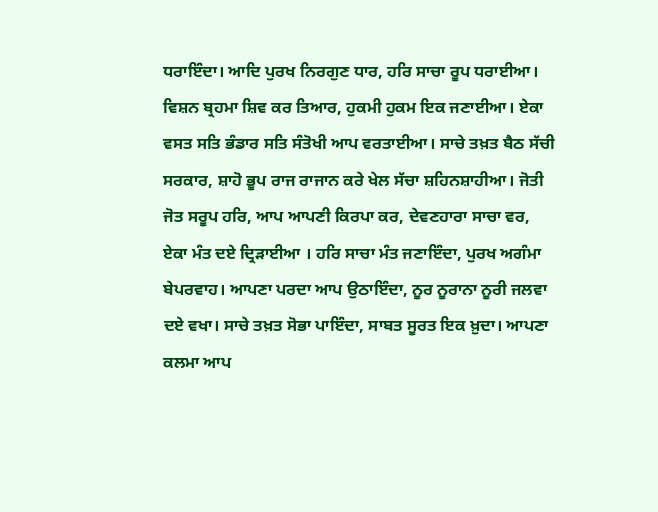ਧਰਾਇੰਦਾ। ਆਦਿ ਪੁਰਖ ਨਿਰਗੁਣ ਧਾਰ, ਹਰਿ ਸਾਚਾ ਰੂਪ ਧਰਾਈਆ। ਵਿਸ਼ਨ ਬ੍ਰਹਮਾ ਸ਼ਿਵ ਕਰ ਤਿਆਰ, ਹੁਕਮੀ ਹੁਕਮ ਇਕ ਜਣਾਈਆ। ਏਕਾ ਵਸਤ ਸਤਿ ਭੰਡਾਰ ਸਤਿ ਸੰਤੋਖੀ ਆਪ ਵਰਤਾਈਆ। ਸਾਚੇ ਤਖ਼ਤ ਬੈਠ ਸੱਚੀ ਸਰਕਾਰ, ਸ਼ਾਹੋ ਭੂਪ ਰਾਜ ਰਾਜਾਨ ਕਰੇ ਖੇਲ ਸੱਚਾ ਸ਼ਹਿਨਸ਼ਾਹੀਆ। ਜੋਤੀ ਜੋਤ ਸਰੂਪ ਹਰਿ, ਆਪ ਆਪਣੀ ਕਿਰਪਾ ਕਰ, ਦੇਵਣਹਾਰਾ ਸਾਚਾ ਵਰ, ਏਕਾ ਮੰਤ ਦਏ ਦ੍ਰਿੜਾਈਆ । ਹਰਿ ਸਾਚਾ ਮੰਤ ਜਣਾਇੰਦਾ, ਪੁਰਖ ਅਗੰਮਾ ਬੇਪਰਵਾਹ। ਆਪਣਾ ਪਰਦਾ ਆਪ ਉਠਾਇੰਦਾ, ਨੂਰ ਨੂਰਾਨਾ ਨੂਰੀ ਜਲਵਾ ਦਏ ਵਖਾ। ਸਾਚੇ ਤਖ਼ਤ ਸੋਭਾ ਪਾਇੰਦਾ, ਸਾਬਤ ਸੂਰਤ ਇਕ ਖ਼ੁਦਾ। ਆਪਣਾ ਕਲਮਾ ਆਪ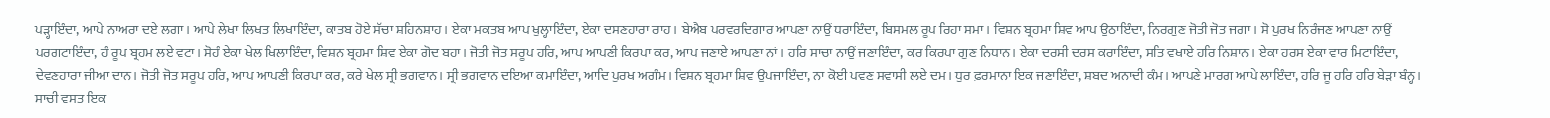ਪੜ੍ਹਾਇੰਦਾ, ਆਪੇ ਨਾਅਰਾ ਦਏ ਲਗਾ। ਆਪੇ ਲੇਖਾ ਲਿਖਤ ਲਿਖਾਇੰਦਾ, ਕਾਤਬ ਹੋਏ ਸੱਚਾ ਸ਼ਹਿਨਸ਼ਾਹ। ਏਕਾ ਮਕਤਬ ਆਪ ਖੁਲ੍ਹਾਇੰਦਾ, ਏਕਾ ਦਸਣਹਾਰਾ ਰਾਹ। ਬੇਐਬ ਪਰਵਰਦਿਗਾਰ ਆਪਣਾ ਨਾਉਂ ਧਰਾਇੰਦਾ, ਬਿਸਮਲ ਰੂਪ ਰਿਹਾ ਸਮਾ। ਵਿਸ਼ਨ ਬ੍ਰਹਮਾ ਸ਼ਿਵ ਆਪ ਉਠਾਇੰਦਾ, ਨਿਰਗੁਣ ਜੋਤੀ ਜੋਤ ਜਗਾ। ਸੋ ਪੁਰਖ ਨਿਰੰਜਣ ਆਪਣਾ ਨਾਉਂ ਪਰਗਟਾਇੰਦਾ, ਹੰ ਰੂਪ ਬ੍ਰਹਮ ਲਏ ਵਟਾ। ਸੋਹੰ ਏਕਾ ਖੇਲ ਖਿਲਾਇੰਦਾ, ਵਿਸ਼ਨ ਬ੍ਰਹਮਾ ਸ਼ਿਵ ਏਕਾ ਗੋਦ ਬਹਾ। ਜੋਤੀ ਜੋਤ ਸਰੂਪ ਹਰਿ, ਆਪ ਆਪਣੀ ਕਿਰਪਾ ਕਰ, ਆਪ ਜਣਾਏ ਆਪਣਾ ਨਾਂ। ਹਰਿ ਸਾਚਾ ਨਾਉਂ ਜਣਾਇੰਦਾ, ਕਰ ਕਿਰਪਾ ਗੁਣ ਨਿਧਾਨ। ਏਕਾ ਦਰਸੀ ਦਰਸ ਕਰਾਇੰਦਾ, ਸਤਿ ਵਖਾਏ ਹਰਿ ਨਿਸ਼ਾਨ। ਏਕਾ ਹਰਸ ਏਕਾ ਵਾਰ ਮਿਟਾਇੰਦਾ, ਦੇਵਣਹਾਰਾ ਜੀਆ ਦਾਨ। ਜੋਤੀ ਜੋਤ ਸਰੂਪ ਹਰਿ, ਆਪ ਆਪਣੀ ਕਿਰਪਾ ਕਰ, ਕਰੇ ਖੇਲ ਸ੍ਰੀ ਭਗਵਾਨ। ਸ੍ਰੀ ਭਗਵਾਨ ਦਇਆ ਕਮਾਇੰਦਾ, ਆਦਿ ਪੁਰਖ ਅਗੰਮ। ਵਿਸ਼ਨ ਬ੍ਰਹਮਾ ਸ਼ਿਵ ਉਪਜਾਇੰਦਾ, ਨਾ ਕੋਈ ਪਵਣ ਸਵਾਸੀ ਲਏ ਦਮ। ਧੁਰ ਫ਼ਰਮਾਨਾ ਇਕ ਜਣਾਇੰਦਾ, ਸ਼ਬਦ ਅਨਾਦੀ ਕੰਮ। ਆਪਣੇ ਮਾਰਗ ਆਪੇ ਲਾਇੰਦਾ, ਹਰਿ ਜੂ ਹਰਿ ਹਰਿ ਬੇੜਾ ਬੰਨ੍ਹ। ਸਾਚੀ ਵਸਤ ਇਕ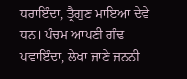ਧਰਾਇੰਦਾ, ਤ੍ਰੈਗੁਣ ਮਾਇਆ ਦੇਵੇ ਧਨ। ਪੰਚਮ ਆਪਣੀ ਗੰਢ ਪਵਾਇੰਦਾ, ਲੇਖਾ ਜਾਣੇ ਜਨਨੀ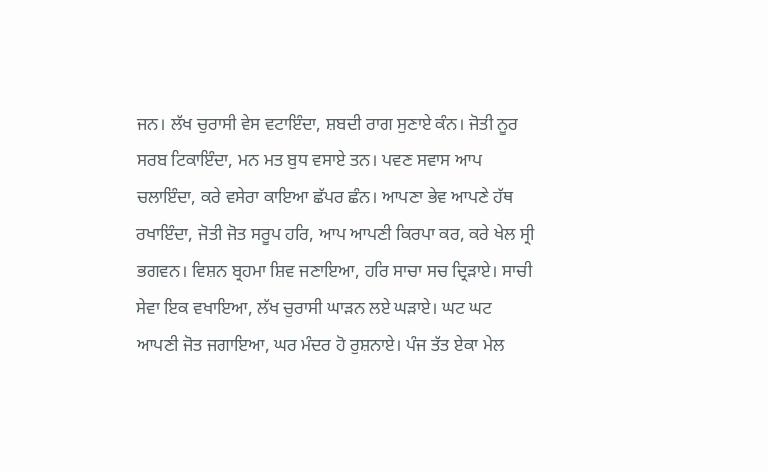ਜਨ। ਲੱਖ ਚੁਰਾਸੀ ਵੇਸ ਵਟਾਇੰਦਾ, ਸ਼ਬਦੀ ਰਾਗ ਸੁਣਾਏ ਕੰਨ। ਜੋਤੀ ਨੂਰ ਸਰਬ ਟਿਕਾਇੰਦਾ, ਮਨ ਮਤ ਬੁਧ ਵਸਾਏ ਤਨ। ਪਵਣ ਸਵਾਸ ਆਪ ਚਲਾਇੰਦਾ, ਕਰੇ ਵਸੇਰਾ ਕਾਇਆ ਛੱਪਰ ਛੰਨ। ਆਪਣਾ ਭੇਵ ਆਪਣੇ ਹੱਥ ਰਖਾਇੰਦਾ, ਜੋਤੀ ਜੋਤ ਸਰੂਪ ਹਰਿ, ਆਪ ਆਪਣੀ ਕਿਰਪਾ ਕਰ, ਕਰੇ ਖੇਲ ਸ੍ਰੀ ਭਗਵਨ। ਵਿਸ਼ਨ ਬ੍ਰਹਮਾ ਸ਼ਿਵ ਜਣਾਇਆ, ਹਰਿ ਸਾਚਾ ਸਚ ਦ੍ਰਿੜਾਏ। ਸਾਚੀ ਸੇਵਾ ਇਕ ਵਖਾਇਆ, ਲੱਖ ਚੁਰਾਸੀ ਘਾੜਨ ਲਏ ਘੜਾਏ। ਘਟ ਘਟ ਆਪਣੀ ਜੋਤ ਜਗਾਇਆ, ਘਰ ਮੰਦਰ ਹੋ ਰੁਸ਼ਨਾਏ। ਪੰਜ ਤੱਤ ਏਕਾ ਮੇਲ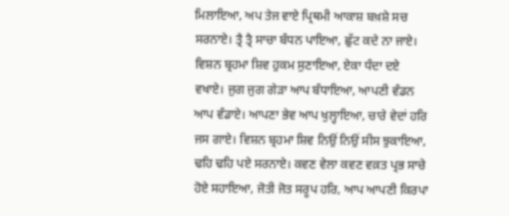ਮਿਲਾਇਆ, ਅਪ ਤੇਜ ਵਾਏ ਪ੍ਰਿਥਮੀ ਆਕਾਸ਼ ਬਖ਼ਸ਼ੇ ਸਚ ਸਰਨਾਏ। ਤ੍ਰੈ ਤ੍ਰੈ ਸਾਚਾ ਬੰਧਨ ਪਾਇਆ, ਛੁੱਟ ਕਦੇ ਨਾ ਜਾਏ। ਵਿਸ਼ਨ ਬ੍ਰਹਮਾ ਸ਼ਿਵ ਹੁਕਮ ਸੁਣਾਇਆ, ਏਕਾ ਧੰਦਾ ਦਏ ਵਖਾਏ। ਜੁਗ ਜੁਗ ਗੇੜਾ ਆਪ ਬੰਧਾਇਆ, ਆਪਣੀ ਵੰਡਨ ਆਪ ਵੰਡਾਏ। ਆਪਣਾ ਭੇਵ ਆਪ ਖੁਲ੍ਹਾਇਆ, ਚਾਰੇ ਵੇਦਾਂ ਹਰਿ ਜਸ ਗਾਏ। ਵਿਸ਼ਨ ਬ੍ਰਹਮਾ ਸ਼ਿਵ ਨਿਉਂ ਨਿਉਂ ਸੀਸ ਝੁਕਾਇਆ, ਢਹਿ ਢਹਿ ਪਏ ਸਰਨਾਏ। ਕਵਣ ਵੇਲਾ ਕਵਣ ਵਕ਼ਤ ਪ੍ਰਭ ਸਾਚੇ ਹੋਏ ਸਹਾਇਆ, ਜੋਤੀ ਜੋਤ ਸਰੂਪ ਹਰਿ, ਆਪ ਆਪਣੀ ਕਿਰਪਾ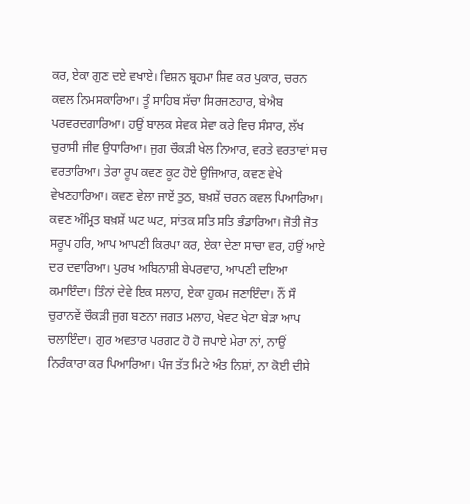ਕਰ, ਏਕਾ ਗੁਣ ਦਏ ਵਖਾਏ। ਵਿਸ਼ਨ ਬ੍ਰਹਮਾ ਸ਼ਿਵ ਕਰ ਪੁਕਾਰ, ਚਰਨ ਕਵਲ ਨਿਮਸਕਾਰਿਆ। ਤੂੰ ਸਾਹਿਬ ਸੱਚਾ ਸਿਰਜਣਹਾਰ, ਬੇਐਬ ਪਰਵਰਦਗਾਰਿਆ। ਹਉਂ ਬਾਲਕ ਸੇਵਕ ਸੇਵਾ ਕਰੇ ਵਿਚ ਸੰਸਾਰ, ਲੱਖ ਚੁਰਾਸੀ ਜੀਵ ਉਧਾਰਿਆ। ਜੁਗ ਚੌਕੜੀ ਖੇਲ ਨਿਆਰ, ਵਰਤੇ ਵਰਤਾਵਾਂ ਸਚ ਵਰਤਾਰਿਆ। ਤੇਰਾ ਰੂਪ ਕਵਣ ਕੂਟ ਹੋਏ ਉਜਿਆਰ, ਕਵਣ ਵੇਖੇ ਵੇਖਣਹਾਰਿਆ। ਕਵਣ ਵੇਲਾ ਜਾਏਂ ਤੁਠ, ਬਖ਼ਸ਼ੇਂ ਚਰਨ ਕਵਲ ਪਿਆਰਿਆ। ਕਵਣ ਅੰਮ੍ਰਿਤ ਬਖ਼ਸ਼ੇਂ ਘਟ ਘਟ, ਸਾਂਤਕ ਸਤਿ ਸਤਿ ਭੰਡਾਰਿਆ। ਜੋਤੀ ਜੋਤ ਸਰੂਪ ਹਰਿ, ਆਪ ਆਪਣੀ ਕਿਰਪਾ ਕਰ, ਏਕਾ ਦੇਣਾ ਸਾਚਾ ਵਰ, ਹਉਂ ਆਏ ਦਰ ਦਵਾਰਿਆ। ਪੁਰਖ ਅਬਿਨਾਸ਼ੀ ਬੇਪਰਵਾਹ, ਆਪਣੀ ਦਇਆ ਕਮਾਇੰਦਾ। ਤਿੰਨਾਂ ਦੇਵੇ ਇਕ ਸਲਾਹ, ਏਕਾ ਹੁਕਮ ਜਣਾਇੰਦਾ। ਨੌਂ ਸੌ ਚੁਰਾਨਵੇਂ ਚੌਕੜੀ ਜੁਗ ਬਣਨਾ ਜਗਤ ਮਲਾਹ, ਖੇਵਟ ਖੇਟਾ ਬੇੜਾ ਆਪ ਚਲਾਇੰਦਾ। ਗੁਰ ਅਵਤਾਰ ਪਰਗਟ ਹੋ ਹੋ ਜਪਾਏ ਮੇਰਾ ਨਾਂ, ਨਾਉਂ ਨਿਰੰਕਾਰਾ ਕਰ ਪਿਆਰਿਆ। ਪੰਜ ਤੱਤ ਮਿਟੇ ਅੰਤ ਨਿਸ਼ਾਂ, ਨਾ ਕੋਈ ਦੀਸੇ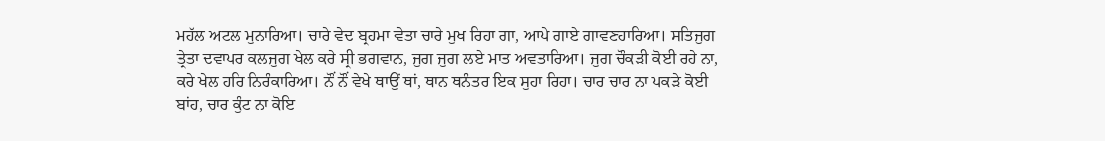ਮਹੱਲ ਅਟਲ ਮੁਨਾਰਿਆ। ਚਾਰੇ ਵੇਦ ਬ੍ਰਹਮਾ ਵੇਤਾ ਚਾਰੇ ਮੁਖ ਰਿਹਾ ਗਾ, ਆਪੇ ਗਾਏ ਗਾਵਣਹਾਰਿਆ। ਸਤਿਜੁਗ ਤ੍ਰੇਤਾ ਦਵਾਪਰ ਕਲਜੁਗ ਖੇਲ ਕਰੇ ਸ੍ਰੀ ਭਗਵਾਨ, ਜੁਗ ਜੁਗ ਲਏ ਮਾਤ ਅਵਤਾਰਿਆ। ਜੁਗ ਚੌਕੜੀ ਕੋਈ ਰਹੇ ਨਾ, ਕਰੇ ਖੇਲ ਹਰਿ ਨਿਰੰਕਾਰਿਆ। ਨੌਂ ਨੌਂ ਵੇਖੇ ਥਾਉਂ ਥਾਂ, ਥਾਨ ਥਨੰਤਰ ਇਕ ਸੁਹਾ ਰਿਹਾ। ਚਾਰ ਚਾਰ ਨਾ ਪਕੜੇ ਕੋਈ ਬਾਂਹ, ਚਾਰ ਕੁੰਟ ਨਾ ਕੋਇ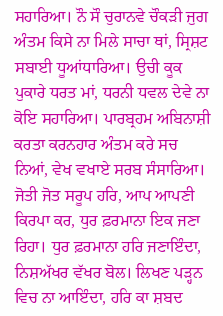ਸਹਾਰਿਆ। ਨੌ ਸੌ ਚੁਰਾਨਵੇ ਚੌਕੜੀ ਜੁਗ ਅੰਤਮ ਕਿਸੇ ਨਾ ਮਿਲੇ ਸਾਚਾ ਥਾਂ, ਸ੍ਰਿਸ਼ਟ ਸਬਾਈ ਧੂਆਂਧਾਰਿਆ। ਉਚੀ ਕੂਕ ਪੁਕਾਰੇ ਧਰਤ ਮਾਂ, ਧਰਨੀ ਧਵਲ ਦੇਵੇ ਨਾ ਕੋਇ ਸਹਾਰਿਆ। ਪਾਰਬ੍ਰਹਮ ਅਬਿਨਾਸ਼ੀ ਕਰਤਾ ਕਰਨਹਾਰ ਅੰਤਮ ਕਰੇ ਸਚ ਨਿਆਂ, ਵੇਖ ਵਖਾਏ ਸਰਬ ਸੰਸਾਰਿਆ। ਜੋਤੀ ਜੋਤ ਸਰੂਪ ਹਰਿ, ਆਪ ਆਪਣੀ ਕਿਰਪਾ ਕਰ, ਧੁਰ ਫ਼ਰਮਾਨਾ ਇਕ ਜਣਾ ਰਿਹਾ। ਧੁਰ ਫ਼ਰਮਾਨਾ ਹਰਿ ਜਣਾਇੰਦਾ, ਨਿਸ਼ਅੱਖਰ ਵੱਖਰ ਬੋਲ। ਲਿਖਣ ਪੜ੍ਹਨ ਵਿਚ ਨਾ ਆਇੰਦਾ, ਹਰਿ ਕਾ ਸ਼ਬਦ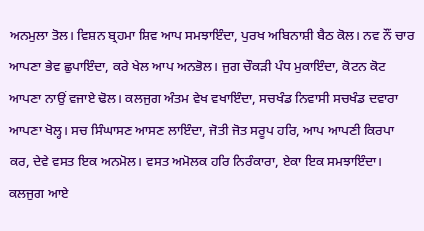ਅਨਮੁਲਾ ਤੋਲ। ਵਿਸ਼ਨ ਬ੍ਰਹਮਾ ਸ਼ਿਵ ਆਪ ਸਮਝਾਇੰਦਾ, ਪੁਰਖ ਅਬਿਨਾਸ਼ੀ ਬੈਠ ਕੋਲ। ਨਵ ਨੌਂ ਚਾਰ ਆਪਣਾ ਭੇਵ ਛੁਪਾਇੰਦਾ, ਕਰੇ ਖੇਲ ਆਪ ਅਨਭੋਲ। ਜੁਗ ਚੌਕੜੀ ਪੰਧ ਮੁਕਾਇੰਦਾ, ਕੋਟਨ ਕੋਟ ਆਪਣਾ ਨਾਉਂ ਵਜਾਏ ਢੋਲ। ਕਲਜੁਗ ਅੰਤਮ ਵੇਖ ਵਖਾਇੰਦਾ, ਸਚਖੰਡ ਨਿਵਾਸੀ ਸਚਖੰਡ ਦਵਾਰਾ ਆਪਣਾ ਖੋਲ੍ਹ। ਸਚ ਸਿੰਘਾਸਣ ਆਸਣ ਲਾਇੰਦਾ, ਜੋਤੀ ਜੋਤ ਸਰੂਪ ਹਰਿ, ਆਪ ਆਪਣੀ ਕਿਰਪਾ ਕਰ, ਦੇਵੇ ਵਸਤ ਇਕ ਅਨਮੋਲ। ਵਸਤ ਅਮੋਲਕ ਹਰਿ ਨਿਰੰਕਾਰਾ, ਏਕਾ ਇਕ ਸਮਝਾਇੰਦਾ। ਕਲਜੁਗ ਆਏ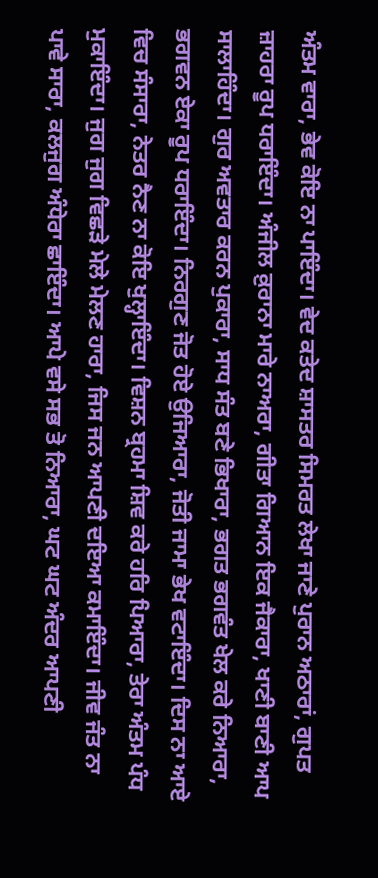ਅੰਤਮ ਵਾਰਾ, ਭੇਵ ਕੋਇ ਨਾ ਪਾਇੰਦਾ। ਵੇਦ ਕਤੇਦ ਸ਼ਾਸਤਰ ਸਿਮਰਤ ਲੇਖਾ ਜਾਣੇ ਪੁਰਾਨ ਅਠਾਰਾਂ, ਗੁਪਤ ਜ਼ਾਹਰਾ ਰੂਪ ਧਰਾਇੰਦਾ। ਅੰਜੀਲ ਕ਼ੁਰਾਨਾ ਮਾਰੇ ਨਾਅਰਾ, ਗੀਤਾ ਗਿਆਨ ਇਕ ਜੈਕਾਰਾ, ਖਾਣੀ ਬਾਣੀ ਆਪ ਸਾਲਾਹਿੰਦਾ। ਗੁਰ ਅਵਤਾਰ ਕਰਨ ਪੁਕਾਰਾ, ਸਾਧ ਸੰਤ ਬਣੇ ਭਿਖਾਰਾ, ਭਗਤ ਭਗਵੰਤ ਖੇਲ ਕਰੇ ਨਿਆਰਾ, ਭਗਵਨ ਏਕਾ ਰੂਪ ਧਰਾਇੰਦਾ। ਨਿਰਗੁਣ ਜੋਤ ਹੋਏ ਉਜਿਆਰਾ, ਜੋਤੀ ਜਾਮਾ ਭੇਖ ਵਟਾਇੰਦਾ। ਦਿਸ ਨਾ ਆਏ ਵਿਚ ਸੰਸਾਰਾ, ਨੇਤਰ ਨੈਣ ਨਾ ਕੋਇ ਖੁਲ੍ਹਾਇੰਦਾ। ਵਿਸ਼ਨ ਬ੍ਰਹਮਾ ਸ਼ਿਵ ਕਰੇ ਹਰਿ ਪਿਆਰਾ, ਤੇਰਾ ਅੰਤਮ ਪੰਧ ਮੁਕਾਇੰਦਾ। ਜੁਗ ਜੁਗ ਵਿਛੜੇ ਮੇਲੇ ਮੇਲਣ ਹਾਰਾ, ਜਿਸ ਜਨ ਆਪਣੀ ਦਇਆ ਕਮਾਇੰਦਾ। ਜੀਵ ਜੰਤ ਨਾ ਪਾਵੇ ਸਾਰਾ, ਕਲਜੁਗ ਅੰਧੇਰਾ ਛਾਇੰਦਾ। ਆਪੇ ਵਸੇ ਸਭ ਤੋ ਨਿਆਰਾ, ਘਟ ਘਟ ਅੰਦਰ ਆਪਣੀ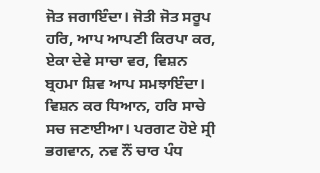ਜੋਤ ਜਗਾਇੰਦਾ। ਜੋਤੀ ਜੋਤ ਸਰੂਪ ਹਰਿ, ਆਪ ਆਪਣੀ ਕਿਰਪਾ ਕਰ, ਏਕਾ ਦੇਵੇ ਸਾਚਾ ਵਰ, ਵਿਸ਼ਨ ਬ੍ਰਹਮਾ ਸ਼ਿਵ ਆਪ ਸਮਝਾਇੰਦਾ। ਵਿਸ਼ਨ ਕਰ ਧਿਆਨ, ਹਰਿ ਸਾਚੇ ਸਚ ਜਣਾਈਆ। ਪਰਗਟ ਹੋਏ ਸ੍ਰੀ ਭਗਵਾਨ, ਨਵ ਨੌਂ ਚਾਰ ਪੰਧ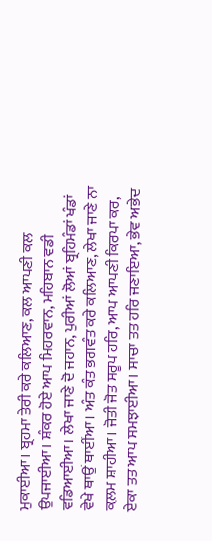ਮੁਕਾਈਆ। ਬ੍ਰਹਮਾ ਤੇਰੀ ਕਰੇ ਕਲਿਆਣ, ਕਲ ਆਪਣੀ ਕਲ ਉਪਜਾਈਆ। ਸ਼ੰਕਰ ਹੋਏ ਆਪ ਮਿਹਰਵਾਨ, ਮਹਿਬਾਨ ਵਡੀ ਵਡਿਆਈਆ। ਲੇਖਾ ਜਾਣੇ ਦੋ ਜਹਾਨ, ਪੁਰੀਆਂ ਲੋਆਂ ਬ੍ਰਹਿਮੰਡਾਂ ਖੰਡਾਂ ਵੇਖੇ ਥਾਉਂ ਥਾਈਂਆ। ਅੰਤ ਕੰਤ ਭਗਵੰਤ ਕਰੇ ਕਲਿਆਣ, ਲੇਖਾ ਜਾਣੇ ਨਾ ਕ਼ਲਮ ਸ਼ਾਹੀਆ। ਜੋਤੀ ਜੋਤ ਸਰੂਪ ਹਰਿ, ਆਪ ਆਪਣੀ ਕਿਰਪਾ ਕਰ, ਏਕਾ ਤਤ ਆਪ ਸਮਝਾਈਆ। ਸਾਚਾ ਤਤ ਹਰਿ ਜਣਾਇਆ, ਭੇਵ ਅਭੇਦ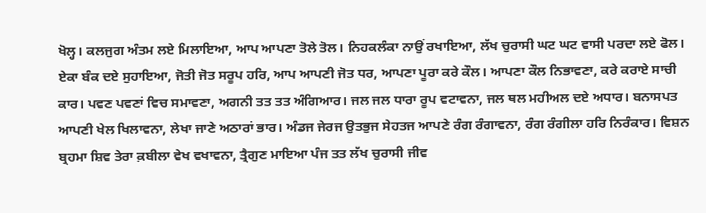ਖੋਲ੍ਹ। ਕਲਜੁਗ ਅੰਤਮ ਲਏ ਮਿਲਾਇਆ, ਆਪ ਆਪਣਾ ਤੋਲੇ ਤੋਲ। ਨਿਹਕਲੰਕਾ ਨਾਉਂ ਰਖਾਇਆ, ਲੱਖ ਚੁਰਾਸੀ ਘਟ ਘਟ ਵਾਸੀ ਪਰਦਾ ਲਏ ਫੋਲ। ਏਕਾ ਬੰਕ ਦਏ ਸੁਹਾਇਆ, ਜੋਤੀ ਜੋਤ ਸਰੂਪ ਹਰਿ, ਆਪ ਆਪਣੀ ਜੋਤ ਧਰ, ਆਪਣਾ ਪੂਰਾ ਕਰੇ ਕੌਲ। ਆਪਣਾ ਕੌਲ ਨਿਭਾਵਣਾ, ਕਰੇ ਕਰਾਏ ਸਾਚੀ ਕਾਰ। ਪਵਣ ਪਵਣਾਂ ਵਿਚ ਸਮਾਵਣਾ, ਅਗਨੀ ਤਤ ਤਤ ਅੰਗਿਆਰ। ਜਲ ਜਲ ਧਾਰਾ ਰੂਪ ਵਟਾਵਨਾ, ਜਲ ਥਲ ਮਹੀਅਲ ਦਏ ਅਧਾਰ। ਬਨਾਸਪਤ ਆਪਣੀ ਖੇਲ ਖਿਲਾਵਨਾ, ਲੇਖਾ ਜਾਣੇ ਅਠਾਰਾਂ ਭਾਰ। ਅੰਡਜ ਜੇਰਜ ਉਤਭੁਜ ਸੇਹਤਜ ਆਪਣੇ ਰੰਗ ਰੰਗਾਵਨਾ, ਰੰਗ ਰੰਗੀਲਾ ਹਰਿ ਨਿਰੰਕਾਰ। ਵਿਸ਼ਨ ਬ੍ਰਹਮਾ ਸ਼ਿਵ ਤੇਰਾ ਕ਼ਬੀਲਾ ਵੇਖ ਵਖਾਵਨਾ, ਤ੍ਰੈਗੁਣ ਮਾਇਆ ਪੰਜ ਤਤ ਲੱਖ ਚੁਰਾਸੀ ਜੀਵ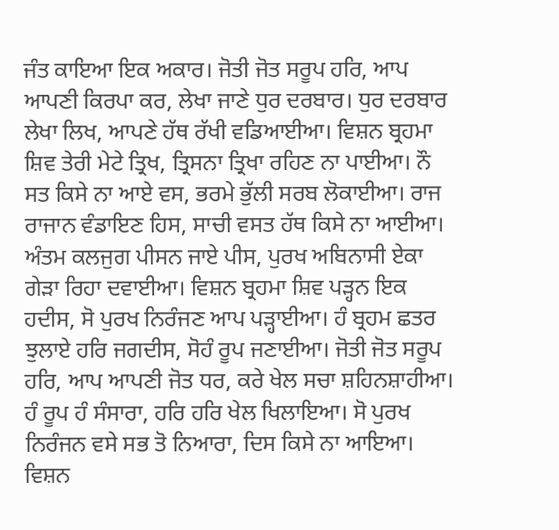ਜੰਤ ਕਾਇਆ ਇਕ ਅਕਾਰ। ਜੋਤੀ ਜੋਤ ਸਰੂਪ ਹਰਿ, ਆਪ ਆਪਣੀ ਕਿਰਪਾ ਕਰ, ਲੇਖਾ ਜਾਣੇ ਧੁਰ ਦਰਬਾਰ। ਧੁਰ ਦਰਬਾਰ ਲੇਖਾ ਲਿਖ, ਆਪਣੇ ਹੱਥ ਰੱਖੀ ਵਡਿਆਈਆ। ਵਿਸ਼ਨ ਬ੍ਰਹਮਾ ਸ਼ਿਵ ਤੇਰੀ ਮੇਟੇ ਤ੍ਰਿਖ, ਤ੍ਰਿਸਨਾ ਤ੍ਰਿਖਾ ਰਹਿਣ ਨਾ ਪਾਈਆ। ਨੌ ਸਤ ਕਿਸੇ ਨਾ ਆਏ ਵਸ, ਭਰਮੇ ਭੁੱਲੀ ਸਰਬ ਲੋਕਾਈਆ। ਰਾਜ ਰਾਜਾਨ ਵੰਡਾਇਣ ਹਿਸ, ਸਾਚੀ ਵਸਤ ਹੱਥ ਕਿਸੇ ਨਾ ਆਈਆ। ਅੰਤਮ ਕਲਜੁਗ ਪੀਸਨ ਜਾਏ ਪੀਸ, ਪੁਰਖ ਅਬਿਨਾਸੀ ਏਕਾ ਗੇੜਾ ਰਿਹਾ ਦਵਾਈਆ। ਵਿਸ਼ਨ ਬ੍ਰਹਮਾ ਸ਼ਿਵ ਪੜ੍ਹਨ ਇਕ ਹਦੀਸ, ਸੋ ਪੁਰਖ ਨਿਰੰਜਣ ਆਪ ਪੜ੍ਹਾਈਆ। ਹੰ ਬ੍ਰਹਮ ਛਤਰ ਝੁਲਾਏ ਹਰਿ ਜਗਦੀਸ, ਸੋਹੰ ਰੂਪ ਜਣਾਈਆ। ਜੋਤੀ ਜੋਤ ਸਰੂਪ ਹਰਿ, ਆਪ ਆਪਣੀ ਜੋਤ ਧਰ, ਕਰੇ ਖੇਲ ਸਚਾ ਸ਼ਹਿਨਸ਼ਾਹੀਆ। ਹੰ ਰੂਪ ਹੰ ਸੰਸਾਰਾ, ਹਰਿ ਹਰਿ ਖੇਲ ਖਿਲਾਇਆ। ਸੋ ਪੁਰਖ ਨਿਰੰਜਨ ਵਸੇ ਸਭ ਤੋ ਨਿਆਰਾ, ਦਿਸ ਕਿਸੇ ਨਾ ਆਇਆ। ਵਿਸ਼ਨ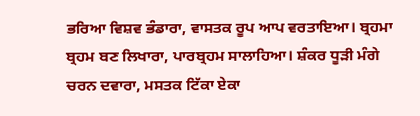ਭਰਿਆ ਵਿਸ਼ਵ ਭੰਡਾਰਾ, ਵਾਸਤਕ ਰੂਪ ਆਪ ਵਰਤਾਇਆ। ਬ੍ਰਹਮਾ ਬ੍ਰਹਮ ਬਣ ਲਿਖਾਰਾ, ਪਾਰਬ੍ਰਹਮ ਸਾਲਾਹਿਆ। ਸ਼ੰਕਰ ਧੂੜੀ ਮੰਗੇ ਚਰਨ ਦਵਾਰਾ, ਮਸਤਕ ਟਿੱਕਾ ਏਕਾ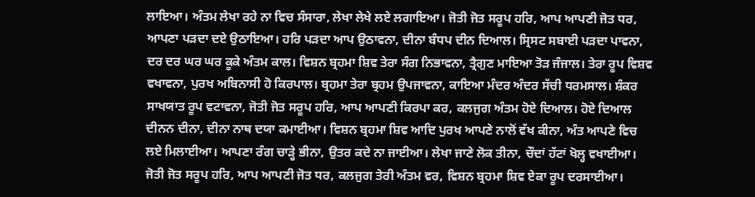ਲਾਇਆ। ਅੰਤਮ ਲੇਖਾ ਰਹੇ ਨਾ ਵਿਚ ਸੰਸਾਰਾ, ਲੇਖਾ ਲੇਖੇ ਲਏ ਲਗਾਇਆ। ਜੋਤੀ ਜੋਤ ਸਰੂਪ ਹਰਿ, ਆਪ ਆਪਣੀ ਜੋਤ ਧਰ, ਆਪਣਾ ਪੜਦਾ ਦਏ ਉਠਾਇਆ। ਹਰਿ ਪੜਦਾ ਆਪ ਉਠਾਵਨਾ, ਦੀਨਾ ਬੰਧਪ ਦੀਨ ਦਿਆਲ। ਸ੍ਰਿਸਟ ਸਬਾਈ ਪੜਦਾ ਪਾਵਨਾ, ਦਰ ਦਰ ਘਰ ਘਰ ਕੂਕੇ ਅੰਤਮ ਕਾਲ। ਵਿਸ਼ਨ ਬ੍ਰਹਮਾ ਸ਼ਿਵ ਤੇਰਾ ਸੰਗ ਨਿਭਾਵਨਾ, ਤ੍ਰੈਗੁਣ ਮਾਇਆ ਤੋੜ ਜੰਜਾਲ। ਤੇਰਾ ਰੂਪ ਵਿਸ਼ਵ ਵਖਾਵਨਾ, ਪੁਰਖ ਅਬਿਨਾਸੀ ਹੋ ਕਿਰਪਾਲ। ਬ੍ਰਹਮਾ ਤੇਰਾ ਬ੍ਰਹਮ ਉਪਜਾਵਨਾ, ਕਾਇਆ ਮੰਦਰ ਅੰਦਰ ਸੱਚੀ ਧਰਮਸਾਲ। ਸ਼ੰਕਰ ਸਾਖਯਾਤ ਰੂਪ ਵਟਾਵਨਾ, ਜੋਤੀ ਜੋਤ ਸਰੂਪ ਹਰਿ, ਆਪ ਆਪਣੀ ਕਿਰਪਾ ਕਰ, ਕਲਜੁਗ ਅੰਤਮ ਹੋਏ ਦਿਆਲ। ਹੋਏ ਦਿਆਲ ਦੀਨਨ ਦੀਨਾ, ਦੀਨਾ ਨਾਥ ਦਯਾ ਕਮਾਈਆ। ਵਿਸ਼ਨ ਬ੍ਰਹਮਾ ਸ਼ਿਵ ਆਦਿ ਪੁਰਖ ਆਪਣੇ ਨਾਲੋਂ ਵੱਖ ਕੀਨਾ, ਅੰਤ ਆਪਣੇ ਵਿਚ ਲਏ ਮਿਲਾਈਆ। ਆਪਣਾ ਰੰਗ ਚਾੜ੍ਹੇ ਭੀਨਾ, ਉਤਰ ਕਦੇ ਨਾ ਜਾਈਆ। ਲੇਖਾ ਜਾਣੇ ਲੋਕ ਤੀਨਾ, ਚੌਦਾਂ ਹੱਟਾਂ ਖੋਲ੍ਹ ਵਖਾਈਆ। ਜੋਤੀ ਜੋਤ ਸਰੂਪ ਹਰਿ, ਆਪ ਆਪਣੀ ਜੋਤ ਧਰ, ਕਲਜੁਗ ਤੇਰੀ ਅੰਤਮ ਵਰ, ਵਿਸ਼ਨ ਬ੍ਰਹਮਾ ਸ਼ਿਵ ਏਕਾ ਰੂਪ ਦਰਸਾਈਆ।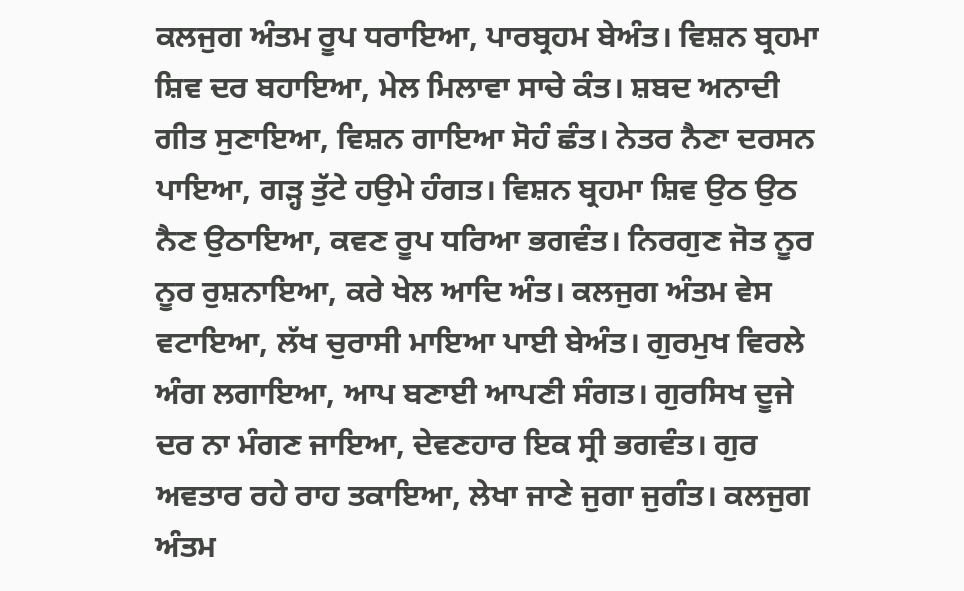ਕਲਜੁਗ ਅੰਤਮ ਰੂਪ ਧਰਾਇਆ, ਪਾਰਬ੍ਰਹਮ ਬੇਅੰਤ। ਵਿਸ਼ਨ ਬ੍ਰਹਮਾ ਸ਼ਿਵ ਦਰ ਬਹਾਇਆ, ਮੇਲ ਮਿਲਾਵਾ ਸਾਚੇ ਕੰਤ। ਸ਼ਬਦ ਅਨਾਦੀ ਗੀਤ ਸੁਣਾਇਆ, ਵਿਸ਼ਨ ਗਾਇਆ ਸੋਹੰ ਛੰਤ। ਨੇਤਰ ਨੈਣਾ ਦਰਸਨ ਪਾਇਆ, ਗੜ੍ਹ ਤੁੱਟੇ ਹਉਮੇ ਹੰਗਤ। ਵਿਸ਼ਨ ਬ੍ਰਹਮਾ ਸ਼ਿਵ ਉਠ ਉਠ ਨੈਣ ਉਠਾਇਆ, ਕਵਣ ਰੂਪ ਧਰਿਆ ਭਗਵੰਤ। ਨਿਰਗੁਣ ਜੋਤ ਨੂਰ ਨੂਰ ਰੁਸ਼ਨਾਇਆ, ਕਰੇ ਖੇਲ ਆਦਿ ਅੰਤ। ਕਲਜੁਗ ਅੰਤਮ ਵੇਸ ਵਟਾਇਆ, ਲੱਖ ਚੁਰਾਸੀ ਮਾਇਆ ਪਾਈ ਬੇਅੰਤ। ਗੁਰਮੁਖ ਵਿਰਲੇ ਅੰਗ ਲਗਾਇਆ, ਆਪ ਬਣਾਈ ਆਪਣੀ ਸੰਗਤ। ਗੁਰਸਿਖ ਦੂਜੇ ਦਰ ਨਾ ਮੰਗਣ ਜਾਇਆ, ਦੇਵਣਹਾਰ ਇਕ ਸ੍ਰੀ ਭਗਵੰਤ। ਗੁਰ ਅਵਤਾਰ ਰਹੇ ਰਾਹ ਤਕਾਇਆ, ਲੇਖਾ ਜਾਣੇ ਜੁਗਾ ਜੁਗੰਤ। ਕਲਜੁਗ ਅੰਤਮ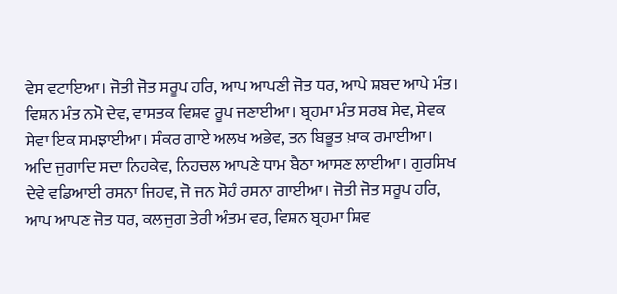ਵੇਸ ਵਟਾਇਆ। ਜੋਤੀ ਜੋਤ ਸਰੂਪ ਹਰਿ, ਆਪ ਆਪਣੀ ਜੋਤ ਧਰ, ਆਪੇ ਸ਼ਬਦ ਆਪੇ ਮੰਤ। ਵਿਸ਼ਨ ਮੰਤ ਨਮੋ ਦੇਵ, ਵਾਸਤਕ ਵਿਸ਼ਵ ਰੂਪ ਜਣਾਈਆ। ਬ੍ਰਹਮਾ ਮੰਤ ਸਰਬ ਸੇਵ, ਸੇਵਕ ਸੇਵਾ ਇਕ ਸਮਝਾਈਆ। ਸੰਕਰ ਗਾਏ ਅਲਖ ਅਭੇਵ, ਤਨ ਬਿਭੂਤ ਖ਼ਾਕ ਰਮਾਈਆ। ਅਦਿ ਜੁਗਾਦਿ ਸਦਾ ਨਿਹਕੇਵ, ਨਿਹਚਲ ਆਪਣੇ ਧਾਮ ਬੈਠਾ ਆਸਣ ਲਾਈਆ। ਗੁਰਸਿਖ ਦੇਵੇ ਵਡਿਆਈ ਰਸਨਾ ਜਿਹਵ, ਜੋ ਜਨ ਸੋਹੰ ਰਸਨਾ ਗਾਈਆ। ਜੋਤੀ ਜੋਤ ਸਰੂਪ ਹਰਿ, ਆਪ ਆਪਣ ਜੋਤ ਧਰ, ਕਲਜੁਗ ਤੇਰੀ ਅੰਤਮ ਵਰ, ਵਿਸ਼ਨ ਬ੍ਰਹਮਾ ਸ਼ਿਵ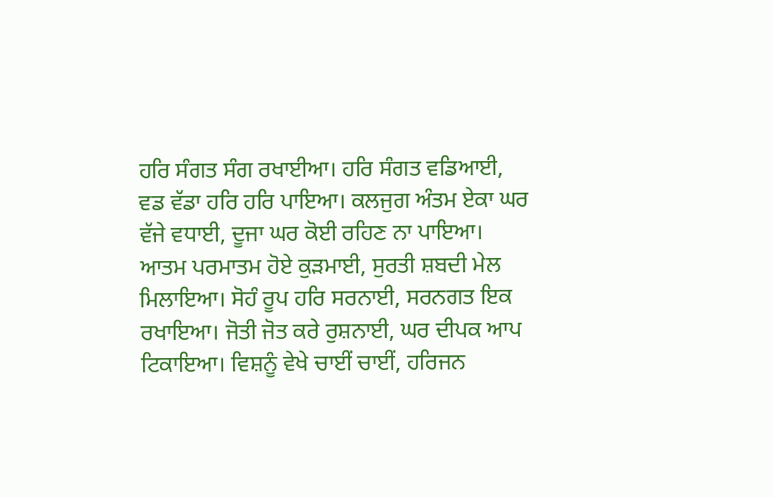ਹਰਿ ਸੰਗਤ ਸੰਗ ਰਖਾਈਆ। ਹਰਿ ਸੰਗਤ ਵਡਿਆਈ, ਵਡ ਵੱਡਾ ਹਰਿ ਹਰਿ ਪਾਇਆ। ਕਲਜੁਗ ਅੰਤਮ ਏਕਾ ਘਰ ਵੱਜੇ ਵਧਾਈ, ਦੂਜਾ ਘਰ ਕੋਈ ਰਹਿਣ ਨਾ ਪਾਇਆ। ਆਤਮ ਪਰਮਾਤਮ ਹੋਏ ਕੁੜਮਾਈ, ਸੁਰਤੀ ਸ਼ਬਦੀ ਮੇਲ ਮਿਲਾਇਆ। ਸੋਹੰ ਰੂਪ ਹਰਿ ਸਰਨਾਈ, ਸਰਨਗਤ ਇਕ ਰਖਾਇਆ। ਜੋਤੀ ਜੋਤ ਕਰੇ ਰੁਸ਼ਨਾਈ, ਘਰ ਦੀਪਕ ਆਪ ਟਿਕਾਇਆ। ਵਿਸ਼ਨੂੰ ਵੇਖੇ ਚਾਈਂ ਚਾਈਂ, ਹਰਿਜਨ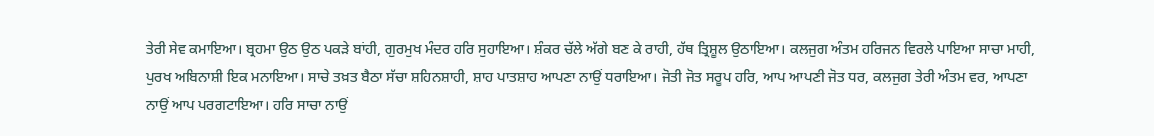ਤੇਰੀ ਸੇਵ ਕਮਾਇਆ। ਬ੍ਰਹਮਾ ਉਠ ਉਠ ਪਕੜੇ ਬਾਂਹੀ, ਗੁਰਮੁਖ ਮੰਦਰ ਹਰਿ ਸੁਹਾਇਆ। ਸ਼ੰਕਰ ਚੱਲੇ ਅੱਗੇ ਬਣ ਕੇ ਰਾਹੀ, ਹੱਥ ਤ੍ਰਿਸ਼ੂਲ ਉਠਾਇਆ। ਕਲਜੁਗ ਅੰਤਮ ਹਰਿਜਨ ਵਿਰਲੇ ਪਾਇਆ ਸਾਚਾ ਮਾਹੀ, ਪੁਰਖ ਅਬਿਨਾਸ਼ੀ ਇਕ ਮਨਾਇਆ। ਸਾਚੇ ਤਖ਼ਤ ਬੈਠਾ ਸੱਚਾ ਸ਼ਹਿਨਸ਼ਾਹੀ, ਸ਼ਾਹ ਪਾਤਸ਼ਾਹ ਆਪਣਾ ਨਾਉਂ ਧਰਾਇਆ। ਜੋਤੀ ਜੋਤ ਸਰੂਪ ਹਰਿ, ਆਪ ਆਪਣੀ ਜੋਤ ਧਰ, ਕਲਜੁਗ ਤੇਰੀ ਅੰਤਮ ਵਰ, ਆਪਣਾ ਨਾਉਂ ਆਪ ਪਰਗਟਾਇਆ। ਹਰਿ ਸਾਚਾ ਨਾਉਂ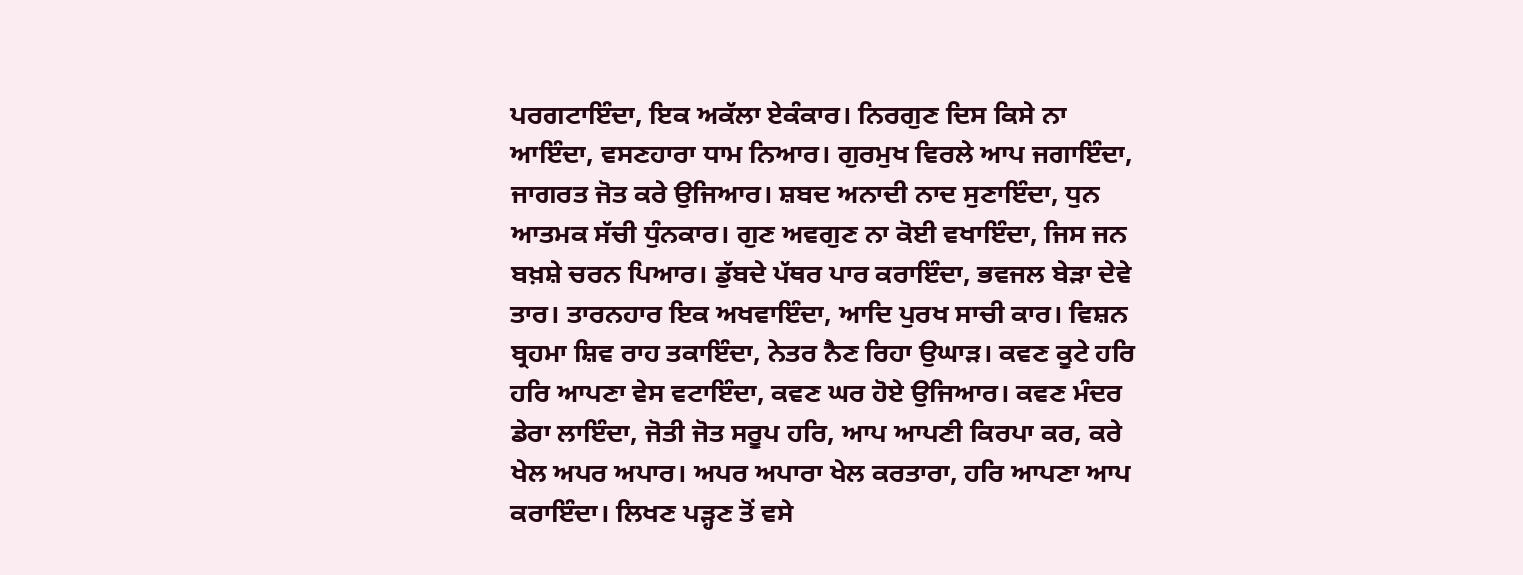ਪਰਗਟਾਇੰਦਾ, ਇਕ ਅਕੱਲਾ ਏਕੰਕਾਰ। ਨਿਰਗੁਣ ਦਿਸ ਕਿਸੇ ਨਾ ਆਇੰਦਾ, ਵਸਣਹਾਰਾ ਧਾਮ ਨਿਆਰ। ਗੁਰਮੁਖ ਵਿਰਲੇ ਆਪ ਜਗਾਇੰਦਾ, ਜਾਗਰਤ ਜੋਤ ਕਰੇ ਉਜਿਆਰ। ਸ਼ਬਦ ਅਨਾਦੀ ਨਾਦ ਸੁਣਾਇੰਦਾ, ਧੁਨ ਆਤਮਕ ਸੱਚੀ ਧੁੰਨਕਾਰ। ਗੁਣ ਅਵਗੁਣ ਨਾ ਕੋਈ ਵਖਾਇੰਦਾ, ਜਿਸ ਜਨ ਬਖ਼ਸ਼ੇ ਚਰਨ ਪਿਆਰ। ਡੁੱਬਦੇ ਪੱਥਰ ਪਾਰ ਕਰਾਇੰਦਾ, ਭਵਜਲ ਬੇੜਾ ਦੇਵੇ ਤਾਰ। ਤਾਰਨਹਾਰ ਇਕ ਅਖਵਾਇੰਦਾ, ਆਦਿ ਪੁਰਖ ਸਾਚੀ ਕਾਰ। ਵਿਸ਼ਨ ਬ੍ਰਹਮਾ ਸ਼ਿਵ ਰਾਹ ਤਕਾਇੰਦਾ, ਨੇਤਰ ਨੈਣ ਰਿਹਾ ਉਘਾੜ। ਕਵਣ ਕੂਟੇ ਹਰਿ ਹਰਿ ਆਪਣਾ ਵੇਸ ਵਟਾਇੰਦਾ, ਕਵਣ ਘਰ ਹੋਏ ਉਜਿਆਰ। ਕਵਣ ਮੰਦਰ ਡੇਰਾ ਲਾਇੰਦਾ, ਜੋਤੀ ਜੋਤ ਸਰੂਪ ਹਰਿ, ਆਪ ਆਪਣੀ ਕਿਰਪਾ ਕਰ, ਕਰੇ ਖੇਲ ਅਪਰ ਅਪਾਰ। ਅਪਰ ਅਪਾਰਾ ਖੇਲ ਕਰਤਾਰਾ, ਹਰਿ ਆਪਣਾ ਆਪ ਕਰਾਇੰਦਾ। ਲਿਖਣ ਪੜ੍ਹਣ ਤੋਂ ਵਸੇ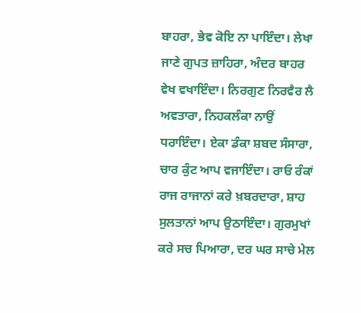ਬਾਹਰਾ, ਭੇਵ ਕੋਇ ਨਾ ਪਾਇੰਦਾ। ਲੇਖਾ ਜਾਣੇ ਗੁਪਤ ਜ਼ਾਹਿਰਾ, ਅੰਦਰ ਬਾਹਰ ਵੇਖ ਵਖਾਇੰਦਾ। ਨਿਰਗੁਣ ਨਿਰਵੈਰ ਲੈ ਅਵਤਾਰਾ, ਨਿਹਕਲੰਕਾ ਨਾਉਂ ਧਰਾਇੰਦਾ। ਏਕਾ ਡੰਕਾ ਸ਼ਬਦ ਸੰਸਾਰਾ, ਚਾਰ ਕੁੰਟ ਆਪ ਵਜਾਇੰਦਾ। ਰਾਓ ਰੰਕਾਂ ਰਾਜ ਰਾਜਾਨਾਂ ਕਰੇ ਖ਼ਬਰਦਾਰਾ, ਸ਼ਾਹ ਸੁਲਤਾਨਾਂ ਆਪ ਉਠਾਇੰਦਾ। ਗੁਰਮੁਖਾਂ ਕਰੇ ਸਚ ਪਿਆਰਾ, ਦਰ ਘਰ ਸਾਚੇ ਮੇਲ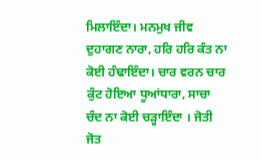ਮਿਲਾਇੰਦਾ। ਮਨਮੁਖ ਜੀਵ ਦੁਹਾਗਣ ਨਾਰਾ, ਹਰਿ ਹਰਿ ਕੰਤ ਨਾ ਕੋਈ ਹੰਢਾਇੰਦਾ। ਚਾਰ ਵਰਨ ਚਾਰ ਕੁੰਟ ਹੋਇਆ ਧੂਆਂਧਾਰਾ, ਸਾਚਾ ਚੰਦ ਨਾ ਕੋਈ ਚੜ੍ਹਾਇੰਦਾ । ਜੋਤੀ ਜੋਤ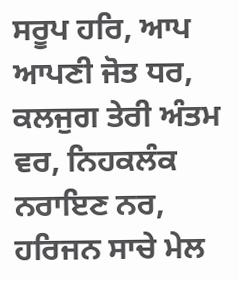ਸਰੂਪ ਹਰਿ, ਆਪ ਆਪਣੀ ਜੋਤ ਧਰ, ਕਲਜੁਗ ਤੇਰੀ ਅੰਤਮ ਵਰ, ਨਿਹਕਲੰਕ ਨਰਾਇਣ ਨਰ, ਹਰਿਜਨ ਸਾਚੇ ਮੇਲ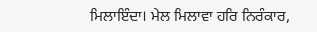ਮਿਲਾਇੰਦਾ। ਮੇਲ ਮਿਲਾਵਾ ਹਰਿ ਨਿਰੰਕਾਰ,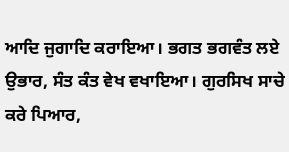ਆਦਿ ਜੁਗਾਦਿ ਕਰਾਇਆ। ਭਗਤ ਭਗਵੰਤ ਲਏ ਉਭਾਰ, ਸੰਤ ਕੰਤ ਵੇਖ ਵਖਾਇਆ। ਗੁਰਸਿਖ ਸਾਚੇ ਕਰੇ ਪਿਆਰ,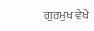ਗੁਰਮੁਖ ਵੇਖੇ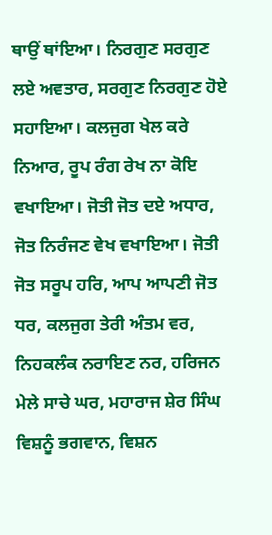ਥਾਉਂ ਥਾਂਇਆ। ਨਿਰਗੁਣ ਸਰਗੁਣ ਲਏ ਅਵਤਾਰ, ਸਰਗੁਣ ਨਿਰਗੁਣ ਹੋਏ ਸਹਾਇਆ। ਕਲਜੁਗ ਖੇਲ ਕਰੇ ਨਿਆਰ, ਰੂਪ ਰੰਗ ਰੇਖ ਨਾ ਕੋਇ ਵਖਾਇਆ। ਜੋਤੀ ਜੋਤ ਦਏ ਅਧਾਰ, ਜੋਤ ਨਿਰੰਜਣ ਵੇਖ ਵਖਾਇਆ। ਜੋਤੀ ਜੋਤ ਸਰੂਪ ਹਰਿ, ਆਪ ਆਪਣੀ ਜੋਤ ਧਰ, ਕਲਜੁਗ ਤੇਰੀ ਅੰਤਮ ਵਰ, ਨਿਹਕਲੰਕ ਨਰਾਇਣ ਨਰ, ਹਰਿਜਨ ਮੇਲੇ ਸਾਚੇ ਘਰ, ਮਹਾਰਾਜ ਸ਼ੇਰ ਸਿੰਘ ਵਿਸ਼ਨੂੰ ਭਗਵਾਨ, ਵਿਸ਼ਨ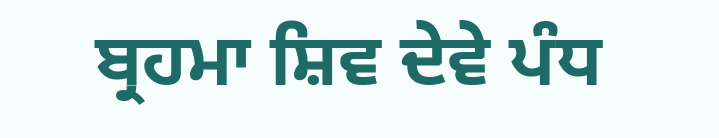ਬ੍ਰਹਮਾ ਸ਼ਿਵ ਦੇਵੇ ਪੰਧ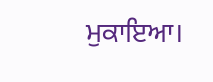ਮੁਕਾਇਆ।